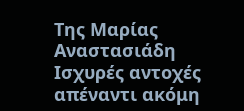Της Μαρίας Αναστασιάδη
Ισχυρές αντοχές απέναντι ακόμη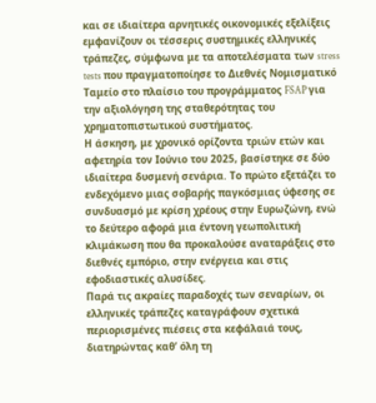και σε ιδιαίτερα αρνητικές οικονομικές εξελίξεις εμφανίζουν οι τέσσερις συστημικές ελληνικές τράπεζες, σύμφωνα με τα αποτελέσματα των stress tests που πραγματοποίησε το Διεθνές Νομισματικό Ταμείο στο πλαίσιο του προγράμματος FSAP για την αξιολόγηση της σταθερότητας του χρηματοπιστωτικού συστήματος.
Η άσκηση, με χρονικό ορίζοντα τριών ετών και αφετηρία τον Ιούνιο του 2025, βασίστηκε σε δύο ιδιαίτερα δυσμενή σενάρια. Το πρώτο εξετάζει το ενδεχόμενο μιας σοβαρής παγκόσμιας ύφεσης σε συνδυασμό με κρίση χρέους στην Ευρωζώνη, ενώ το δεύτερο αφορά μια έντονη γεωπολιτική κλιμάκωση που θα προκαλούσε αναταράξεις στο διεθνές εμπόριο, στην ενέργεια και στις εφοδιαστικές αλυσίδες.
Παρά τις ακραίες παραδοχές των σεναρίων, οι ελληνικές τράπεζες καταγράφουν σχετικά περιορισμένες πιέσεις στα κεφάλαιά τους, διατηρώντας καθ’ όλη τη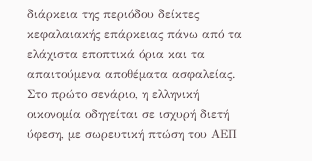διάρκεια της περιόδου δείκτες κεφαλαιακής επάρκειας πάνω από τα ελάχιστα εποπτικά όρια και τα απαιτούμενα αποθέματα ασφαλείας.
Στο πρώτο σενάριο, η ελληνική οικονομία οδηγείται σε ισχυρή διετή ύφεση, με σωρευτική πτώση του ΑΕΠ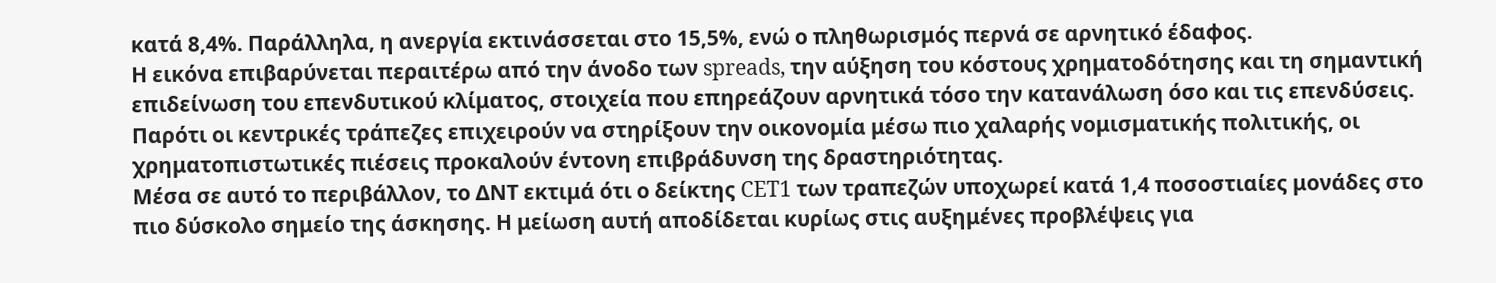κατά 8,4%. Παράλληλα, η ανεργία εκτινάσσεται στο 15,5%, ενώ ο πληθωρισμός περνά σε αρνητικό έδαφος.
Η εικόνα επιβαρύνεται περαιτέρω από την άνοδο των spreads, την αύξηση του κόστους χρηματοδότησης και τη σημαντική επιδείνωση του επενδυτικού κλίματος, στοιχεία που επηρεάζουν αρνητικά τόσο την κατανάλωση όσο και τις επενδύσεις. Παρότι οι κεντρικές τράπεζες επιχειρούν να στηρίξουν την οικονομία μέσω πιο χαλαρής νομισματικής πολιτικής, οι χρηματοπιστωτικές πιέσεις προκαλούν έντονη επιβράδυνση της δραστηριότητας.
Μέσα σε αυτό το περιβάλλον, το ΔΝΤ εκτιμά ότι ο δείκτης CET1 των τραπεζών υποχωρεί κατά 1,4 ποσοστιαίες μονάδες στο πιο δύσκολο σημείο της άσκησης. Η μείωση αυτή αποδίδεται κυρίως στις αυξημένες προβλέψεις για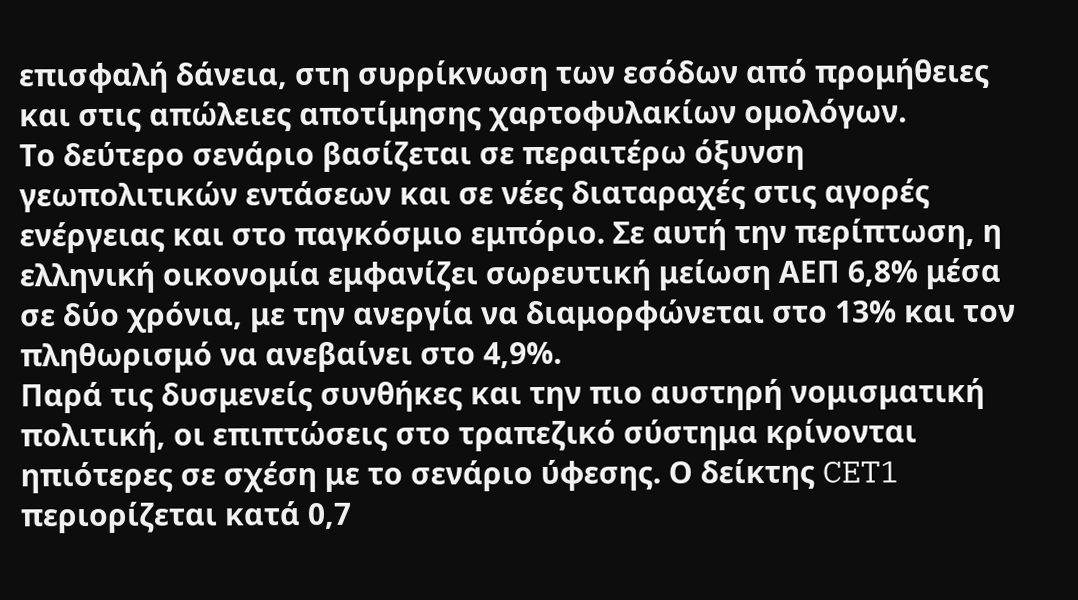επισφαλή δάνεια, στη συρρίκνωση των εσόδων από προμήθειες και στις απώλειες αποτίμησης χαρτοφυλακίων ομολόγων.
Το δεύτερο σενάριο βασίζεται σε περαιτέρω όξυνση γεωπολιτικών εντάσεων και σε νέες διαταραχές στις αγορές ενέργειας και στο παγκόσμιο εμπόριο. Σε αυτή την περίπτωση, η ελληνική οικονομία εμφανίζει σωρευτική μείωση ΑΕΠ 6,8% μέσα σε δύο χρόνια, με την ανεργία να διαμορφώνεται στο 13% και τον πληθωρισμό να ανεβαίνει στο 4,9%.
Παρά τις δυσμενείς συνθήκες και την πιο αυστηρή νομισματική πολιτική, οι επιπτώσεις στο τραπεζικό σύστημα κρίνονται ηπιότερες σε σχέση με το σενάριο ύφεσης. Ο δείκτης CET1 περιορίζεται κατά 0,7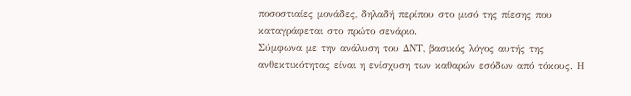ποσοστιαίες μονάδες, δηλαδή περίπου στο μισό της πίεσης που καταγράφεται στο πρώτο σενάριο.
Σύμφωνα με την ανάλυση του ΔΝΤ, βασικός λόγος αυτής της ανθεκτικότητας είναι η ενίσχυση των καθαρών εσόδων από τόκους. Η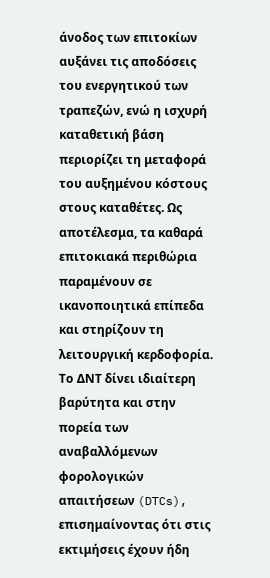άνοδος των επιτοκίων αυξάνει τις αποδόσεις του ενεργητικού των τραπεζών, ενώ η ισχυρή καταθετική βάση περιορίζει τη μεταφορά του αυξημένου κόστους στους καταθέτες. Ως αποτέλεσμα, τα καθαρά επιτοκιακά περιθώρια παραμένουν σε ικανοποιητικά επίπεδα και στηρίζουν τη λειτουργική κερδοφορία.
Το ΔΝΤ δίνει ιδιαίτερη βαρύτητα και στην πορεία των αναβαλλόμενων φορολογικών απαιτήσεων (DTCs), επισημαίνοντας ότι στις εκτιμήσεις έχουν ήδη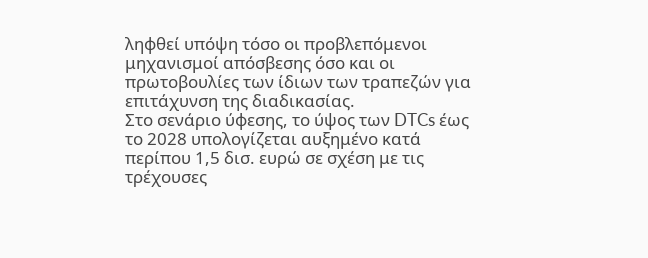ληφθεί υπόψη τόσο οι προβλεπόμενοι μηχανισμοί απόσβεσης όσο και οι πρωτοβουλίες των ίδιων των τραπεζών για επιτάχυνση της διαδικασίας.
Στο σενάριο ύφεσης, το ύψος των DTCs έως το 2028 υπολογίζεται αυξημένο κατά περίπου 1,5 δισ. ευρώ σε σχέση με τις τρέχουσες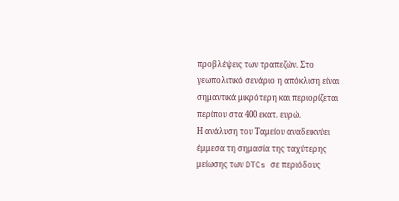προβλέψεις των τραπεζών. Στο γεωπολιτικό σενάριο η απόκλιση είναι σημαντικά μικρότερη και περιορίζεται περίπου στα 400 εκατ. ευρώ.
Η ανάλυση του Ταμείου αναδεικνύει έμμεσα τη σημασία της ταχύτερης μείωσης των DTCs σε περιόδους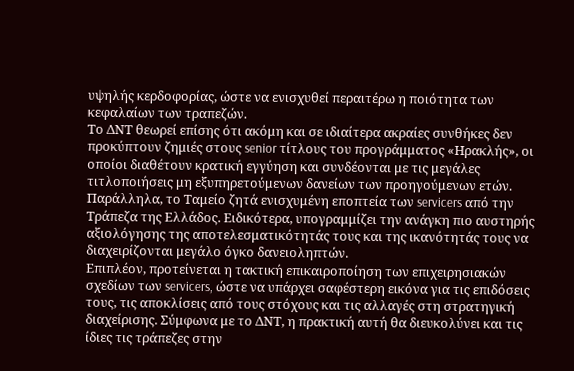υψηλής κερδοφορίας, ώστε να ενισχυθεί περαιτέρω η ποιότητα των κεφαλαίων των τραπεζών.
Το ΔΝΤ θεωρεί επίσης ότι ακόμη και σε ιδιαίτερα ακραίες συνθήκες δεν προκύπτουν ζημιές στους senior τίτλους του προγράμματος «Ηρακλής», οι οποίοι διαθέτουν κρατική εγγύηση και συνδέονται με τις μεγάλες τιτλοποιήσεις μη εξυπηρετούμενων δανείων των προηγούμενων ετών.
Παράλληλα, το Ταμείο ζητά ενισχυμένη εποπτεία των servicers από την Τράπεζα της Ελλάδος. Ειδικότερα, υπογραμμίζει την ανάγκη πιο αυστηρής αξιολόγησης της αποτελεσματικότητάς τους και της ικανότητάς τους να διαχειρίζονται μεγάλο όγκο δανειοληπτών.
Επιπλέον, προτείνεται η τακτική επικαιροποίηση των επιχειρησιακών σχεδίων των servicers, ώστε να υπάρχει σαφέστερη εικόνα για τις επιδόσεις τους, τις αποκλίσεις από τους στόχους και τις αλλαγές στη στρατηγική διαχείρισης. Σύμφωνα με το ΔΝΤ, η πρακτική αυτή θα διευκολύνει και τις ίδιες τις τράπεζες στην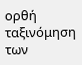ορθή ταξινόμηση των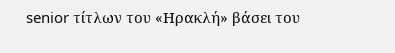senior τίτλων του «Ηρακλή» βάσει του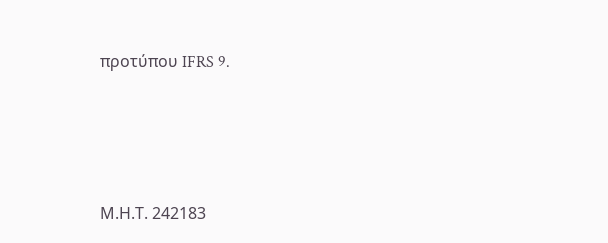προτύπου IFRS 9.







Μ.Η.Τ. 242183